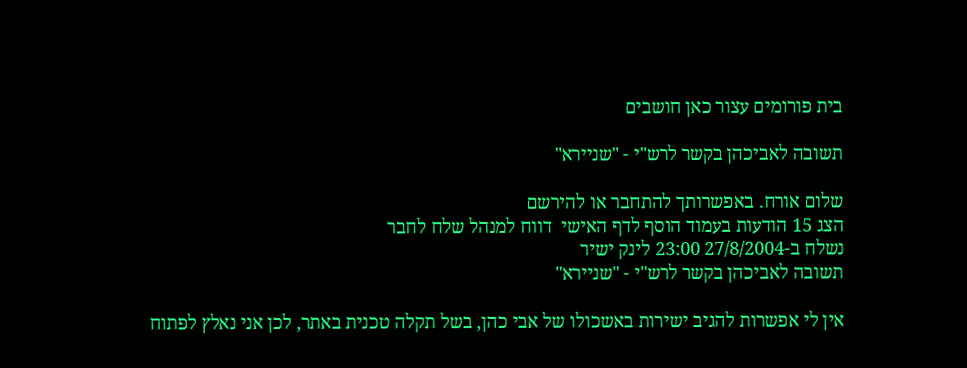בית פורומים עצור כאן חושבים

תשובה לאביכהן בקשר לרש"י - "שניירא"

שלום אורח. באפשרותך להתחבר או להירשם
הצג 15 הודעות בעמוד הוסף לדף האישי  דווח למנהל שלח לחבר
נשלח ב-27/8/2004 23:00 לינק ישיר
תשובה לאביכהן בקשר לרש"י - "שניירא"

אין לי אפשרות להגיב ישירות באשכולו של אבי כהן, בשל תקלה טכנית באתר, לכן אני נאלץ לפתוח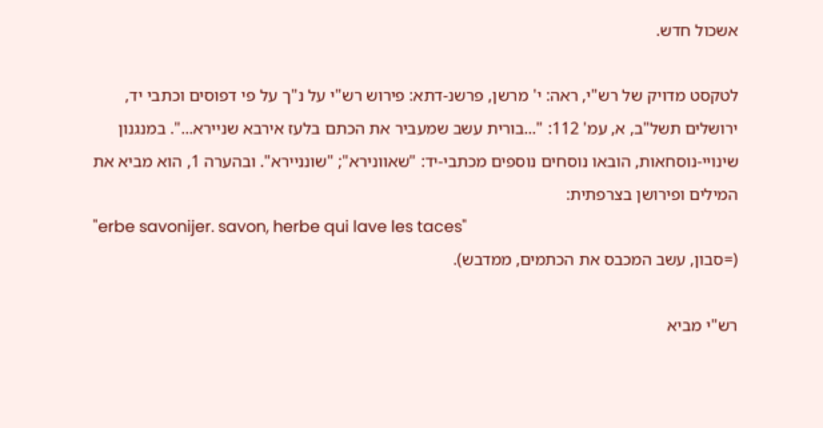אשכול חדש.

לטקסט מדויק של רש"י, ראה: י' מרשן, פרשנ-דתא: פירוש רש"י על נ"ך על פי דפוסים וכתבי יד, ירושלים תשל"ב, א, עמ' 112: "...בורית עשב שמעביר את הכתם בלעז אירבא שניירא...". במנגנון שינויי-נוסחאות, הובאו נוסחים נוספים מכתבי-יד: "שאוונירא"; "שונניירא". ובהערה 1, הוא מביא את המילים ופירושן בצרפתית:
"erbe savonijer. savon, herbe qui lave les taces"
(=סבון, עשב המכבס את הכתמים, ממדבש).

רש"י מביא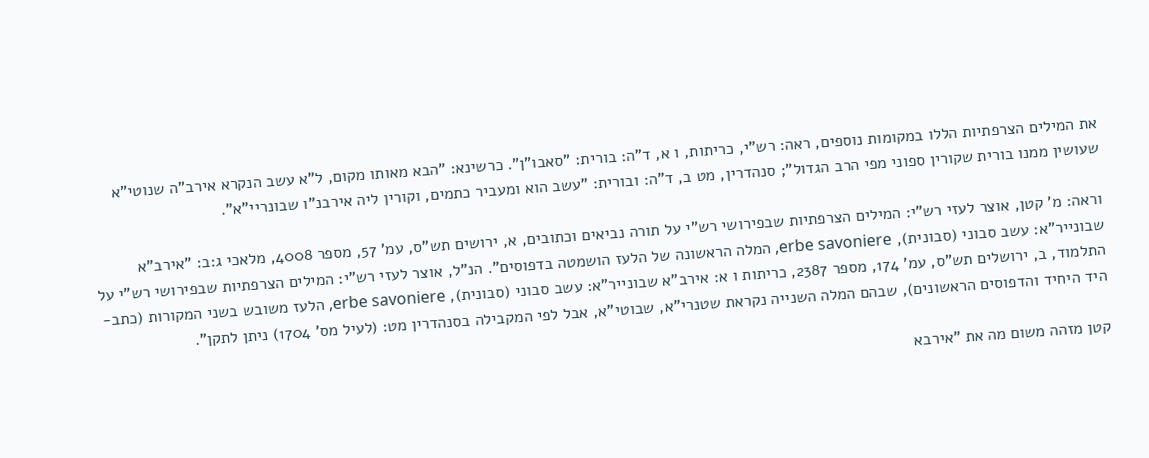את המילים הצרפתיות הללו במקומות נוספים, ראה: רש"י, כריתות, ו א, ד"ה: בורית: "סאבו"ן". כרשינא: "הבא מאותו מקום, ל"א עשב הנקרא אירב"ה שנוטי"א שעושין ממנו בורית שקורין ספוני מפי הרב הגדול"; סנהדרין, מט ב, ד"ה: ובורית: "עשב הוא ומעביר כתמים, וקורין ליה אירבנ"ו שבונריי"א".

וראה: מ' קטן, אוצר לעזי רש"י: המילים הצרפתיות שבפירושי רש"י על תורה נביאים וכתובים, א, ירושים תש"ס, עמ' 57, מספר 4008, מלאכי ג:ב: "אירב"א שבונייר"א: עשב סבוני (סבונית), erbe savoniere, המלה הראשונה של הלעז הושמטה בדפוסים". הנ"ל, אוצר לעזי רש"י: המילים הצרפתיות שבפירושי רש"י על התלמוד, ב, ירושלים תש"ס, עמ' 174, מספר 2387, כריתות ו א: אירב"א שבונייר"א: עשב סבוני (סבונית), erbe savoniere, הלעז משובש בשני המקורות (כתב-היד היחיד והדפוסים הראשונים), שבהם המלה השנייה נקראת שטנרי"א, שבוטי"א, אבל לפי המקבילה בסנהדרין מט: (לעיל מס' 1704) ניתן לתקן".

קטן מזהה משום מה את "אירבא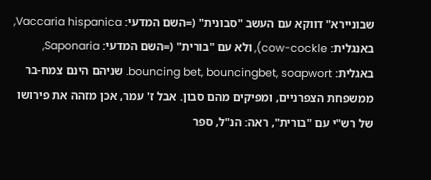שבוניירא" דווקא עם העשב "סבונית" (=השם המדעי: Vaccaria hispanica, באנגלית: cow-cockle), ולא עם "בורית" (=השם המדעי: Saponaria, באגלית: bouncing bet, bouncingbet, soapwort. שניהם הינם צמח-בר ממשפחת הצפרניים, ומפיקים מהם סבון. אבל ז' עמר, אכן מזהה את פירושו של רש"י עם "בורית", ראה: הנ"ל, ספר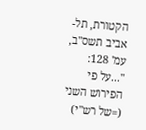הקטורת, תל-אביב תשס"ב, עמ' 128: "...על פי הפירוש השני (=של רש"י)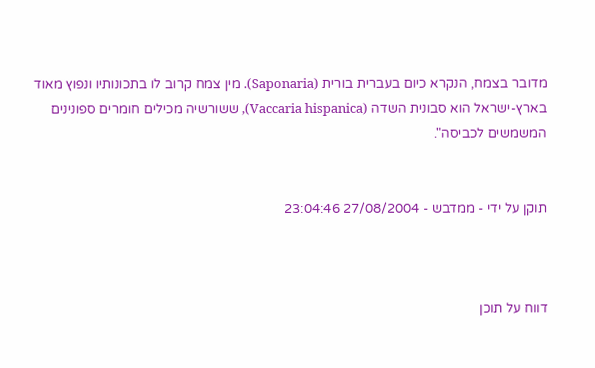מדובר בצמח, הנקרא כיום בעברית בורית (Saponaria). מין צמח קרוב לו בתכונותיו ונפוץ מאוד בארץ-ישראל הוא סבונית השדה (Vaccaria hispanica), ששורשיה מכילים חומרים ספונינים המשמשים לכביסה".


תוקן על ידי - ממדבש - 27/08/2004 23:04:46



דווח על תוכן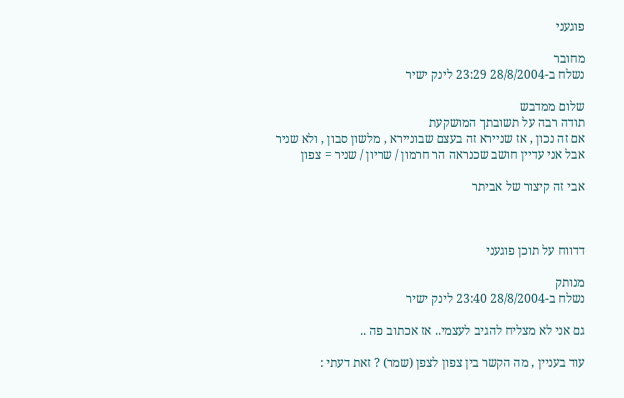פוגעני

מחובר
נשלח ב-28/8/2004 23:29 לינק ישיר

שלום ממדבש
תודה רבה על תשובתך המושקעת
אם זה נכון , אז שניירא זה בעצם שבוניירא , מלשון סבון , ולא שניר
אבל אני עדיין חושב שכנראה הר חרמון / שריון / שניר = צפון

אבי זה קיצור של אביתר



דדווח על תוכן פוגעני

מנותק
נשלח ב-28/8/2004 23:40 לינק ישיר

גם אני לא מצליח להגיב לעצמי.. אז אכתוב פה ..

עוד בעניין , מה הקשר בין צפון לצפן (שמר) ? זאת דעתי :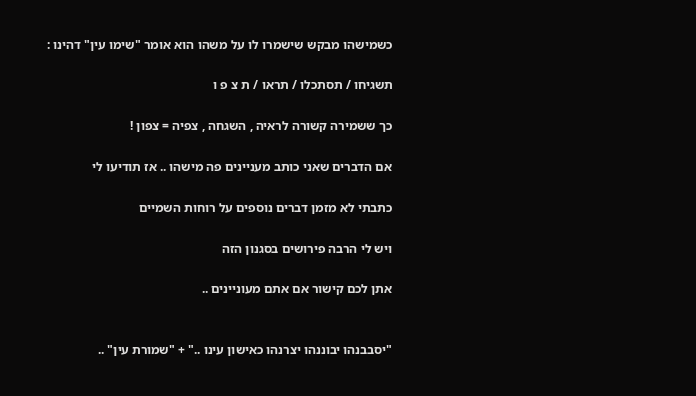כשמישהו מבקש שישמרו לו על משהו הוא אומר "שימו עין" דהינו :

תשגיחו / תסתכלו / תראו / ת צ פ ו

כך ששמירה קשורה לראיה , השגחה , צפיה = צפון !

אם הדברים שאני כותב מעניינים פה מישהו .. אז תודיעו לי

כתבתי לא מזמן דברים נוספים על רוחות השמיים

ויש לי הרבה פירושים בסגנון הזה

אתן לכם קישור אם אתם מעוניינים ..


"יסבבנהו יבוננהו יצרנהו כאישון עינו .." + "שמורת עין" ..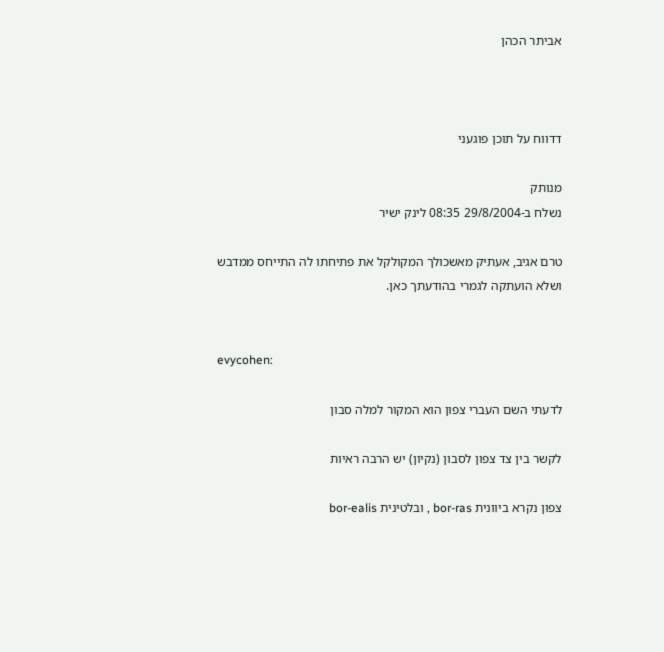אביתר הכהן



דדווח על תוכן פוגעני

מנותק
נשלח ב-29/8/2004 08:35 לינק ישיר

טרם אגיב, אעתיק מאשכולך המקולקל את פתיחתו לה התייחס ממדבש ושלא הועתקה לגמרי בהודעתך כאן.


evycohen:

לדעתי השם העברי צפון הוא המקור למלה סבון

לקשר בין צד צפון לסבון (נקיון) יש הרבה ראיות

צפון נקרא ביוונית bor-ras , ובלטינית bor-ealis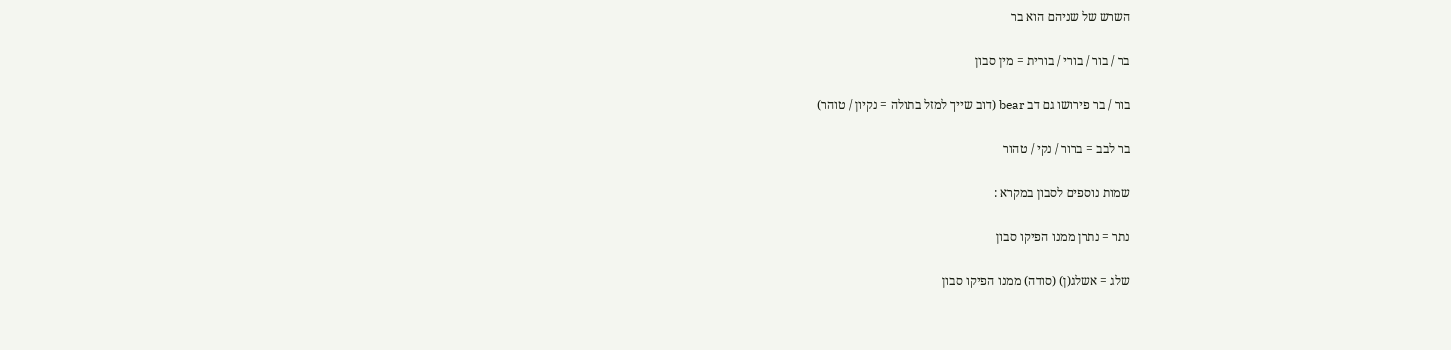השרש של שניהם הוא בר

בר / בור / בורי / בורית = מין סבון

בור / בר פירושו גם דב bear (דוב שייך למזל בתולה = נקיון / טוהר)

בר לבב = ברור / נקי / טהור

שמות נוספים לסבון במקרא :

נתר = נתרן ממנו הפיקו סבון

שלג = אשלג(ן) (סודה) ממנו הפיקו סבון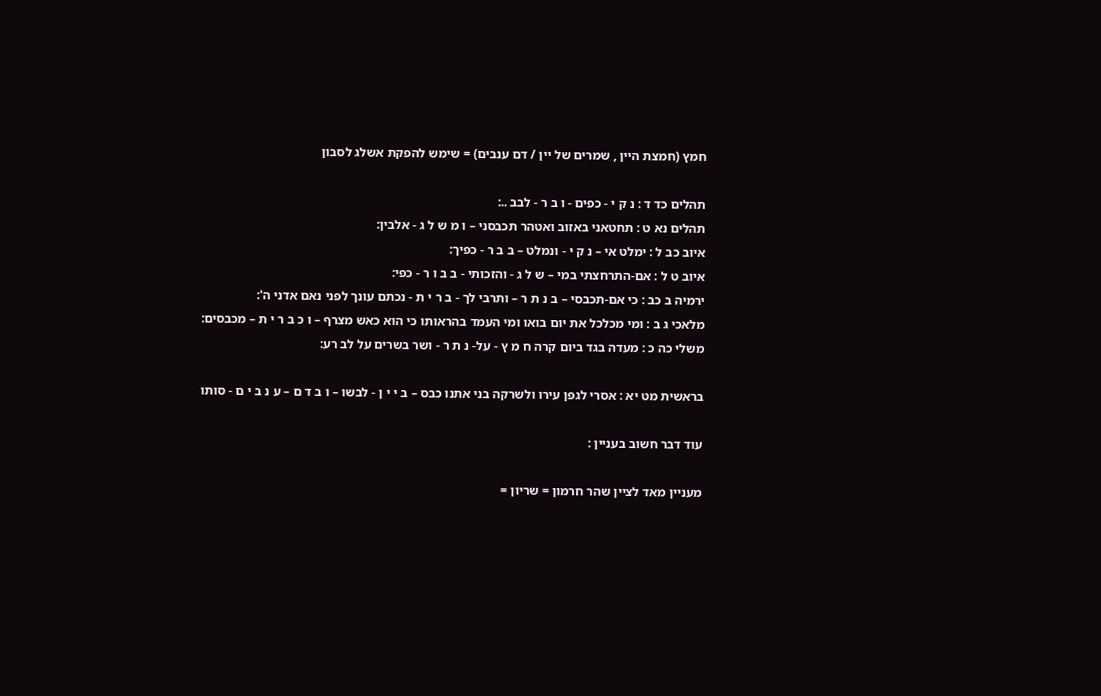חמץ (חמצת היין , שמרים של יין / דם ענבים) = שימש להפקת אשלג לסבון

תהלים כד ד : נ ק י - כפים - ו ב ר - לבב ..:
תהלים נא ט : תחטאני באזוב ואטהר תכבסני – ו מ ש ל ג - אלבין:
איוב כב ל : ימלט אי – נ ק י - ונמלט – ב ב ר - כפיך:
איוב ט ל : אם-התרחצתי במי – ש ל ג - והזכותי - ב ב ו ר - כפי:
ירמיה ב כב : כי אם-תכבסי – ב נ ת ר – ותרבי לך - ב ר י ת - נכתם עונך לפני נאם אדני ה':
מלאכי ג ב : ומי מכלכל את יום בואו ומי העמד בהראותו כי הוא כאש מצרף – ו כ ב ר י ת – מכבסים:
משלי כה כ : מעדה בגד ביום קרה ח מ ץ - על- נ ת ר - ושר בשרים על לב רע:

בראשית מט יא : אסרי לגפן עירו ולשרקה בני אתנו כבס – ב י י ן - לבשו – ו ב ד ם – ע נ ב י ם - סותו

עוד דבר חשוב בעניין :

מעניין מאד לציין שהר חרמון = שריון =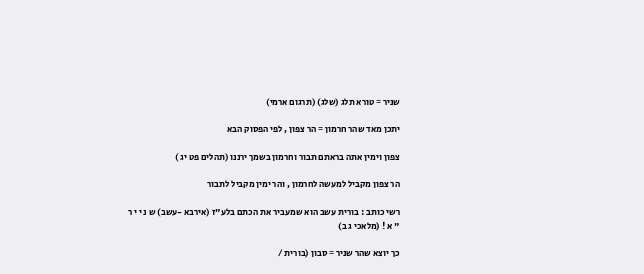שניר = טורא תלג (שלג) (תרגום ארמי)

יתכן מאד שהר חרמון = הר צפון , לפי הפסוק הבא

צפון וימין אתה בראתם תבור וחרמון בשמך ירננו (תהלים פט יג )

הר צפון מקביל למעשה לחרמון , והר ימין מקביל לתבור

רשי כותב : בורית עשב הוא שמעביר את הכתם בלע"ז (אירבא -עשב) ש נ י י ר " א ! (מלאכי ג ב)

כך יוצא שהר שניר = סבון (בורית /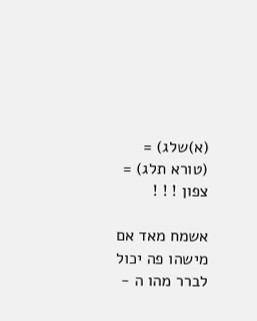(א)שלג) = (טורא תלג) = צפון ! ! !

אשמח מאד אם מישהו פה יכול לברר מהו ה -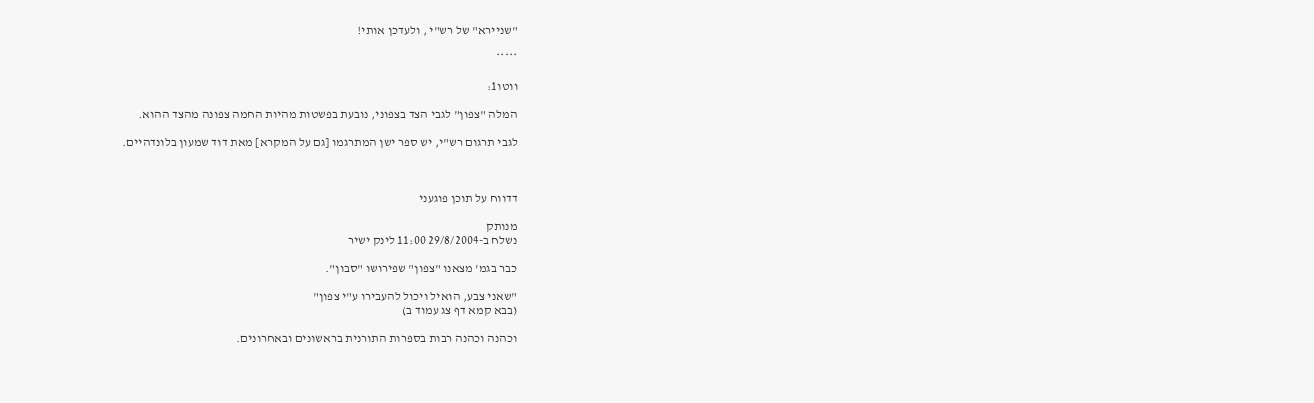"שניירא" של רש"י , ולעדכן אותי!

*****

ווטו1:

המלה "צפון" לגבי הצד בצפוני, נובעת בפשטות מהיות החמה צפונה מהצד ההוא.

לגבי תרגום רש"י, יש ספר ישן המתרגמו [גם על המקרא] מאת דוד שמעון בלונדהיים.



דדווח על תוכן פוגעני

מנותק
נשלח ב-29/8/2004 11:00 לינק ישיר

כבר בגמ' מצאנו "צפון" שפירושו "סבון".

"שאני צבע, הואיל ויכול להעבירו ע"י צפון"
(בבא קמא דף צג עמוד ב)

וכהנה וכהנה רבות בספרות התורנית בראשונים ובאחרונים.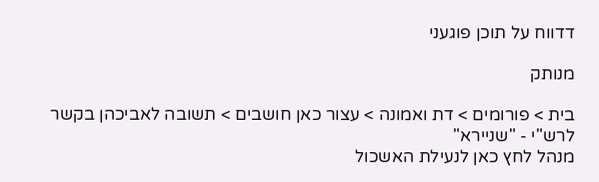דדווח על תוכן פוגעני

מנותק

בית > פורומים > דת ואמונה > עצור כאן חושבים > תשובה לאביכהן בקשר לרש"י - "שניירא"
מנהל לחץ כאן לנעילת האשכול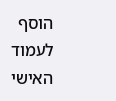הוסף לעמוד האישי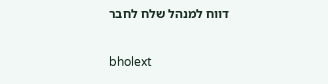דווח למנהל שלח לחבר

bholext